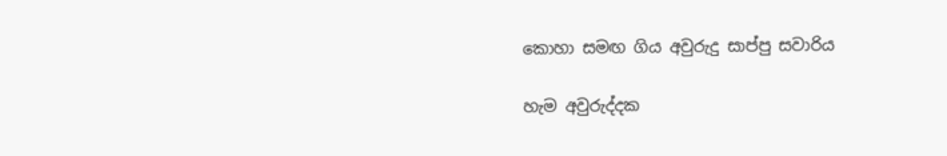කොහා සමඟ ගිය අවුරුදු සාප්පු සවාරිය

හැම අවුරුද්දක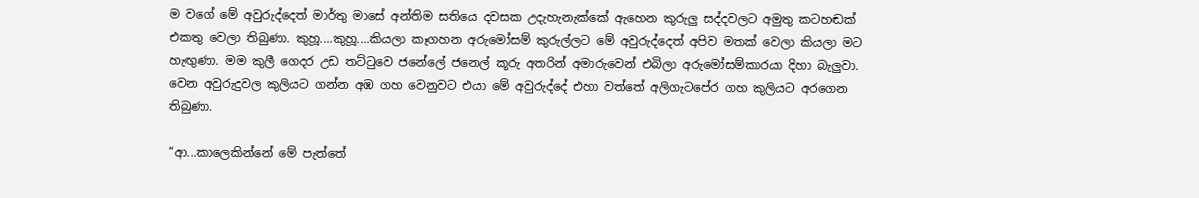ම වගේ මේ අවුරුද්දෙත් මාර්තු මාසේ අන්තිම සතියෙ දවසක උදැහැනැක්කේ ඇහෙන කුරුලු සද්දවලට අමුතු කටහඬක් එකතු වෙලා තිබුණා. කුහූ....කුහූ....කියලා කෑගහන අරුමෝසම් කුරුල්ලට මේ අවුරුද්දෙත් අපිව මතක් වෙලා කියලා මට හැඟුණා. මම කුලී ගෙදර උඩ තට්ටුවෙ ජනේලේ ජනෙල් කූරු අතරින් අමාරුවෙන් එබිලා අරුමෝසම්කාරයා දිහා බැලුවා. වෙන අවුරුදුවල කුලියට ගන්න අඹ ගහ වෙනුවට එයා මේ අවුරුද්දේ එහා වත්තේ අලිගැටපේර ගහ කුලියට අරගෙන තිබුණා.

“ආ...කාලෙකින්නේ මේ පැත්තේ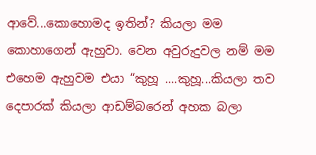ආවේ...කොහොමද ඉතින්? කියලා මම කොහාගෙන් ඇහුවා. වෙන අවුරුදුවල නම් මම එහෙම ඇහුවම එයා “කුහූ ....කුහූ...කියලා තව දෙපාරක් කියලා ආඩම්බරෙන් අහක බලා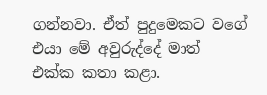ගන්නවා. ඒත් පුදුමෙකට වගේ එයා මේ අවුරුද්දේ මාත් එක්ක කතා කළා.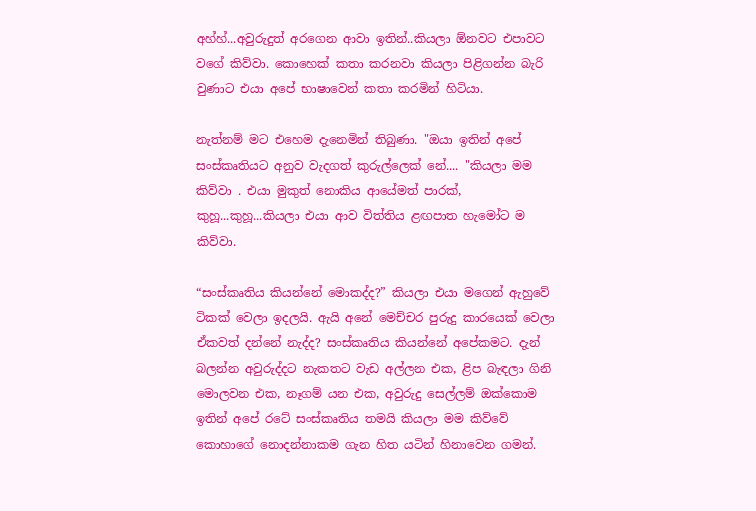අහ්හ්...අවුරුදුත් අරගෙන ආවා ඉතින්..කියලා ඕනවට එපාවට වගේ කිව්වා. කොහෙක් කතා කරනවා කියලා පිළිගන්න බැරි වුණාට එයා අපේ භාෂාවෙන් කතා කරමින් හිටියා.

නැත්නම් මට එහෙම දැනෙමින් තිබුණා. "ඔයා ඉතින් අපේ සංස්කෘතියට අනුව වැදගත් කුරුල්ලෙක් නේ.... "කියලා මම කිව්වා . එයා මුකුත් නොකිය ආයේමත් පාරක්, කුහූ...කුහූ...කියලා එයා ආව විත්තිය ළඟපාත හැමෝට ම කිව්වා.

“සංස්කෘතිය කියන්නේ මොකද්ද?” කියලා එයා මගෙන් ඇහුවේ ටිකක් වෙලා ඉදලයි. ඇයි අනේ මෙච්චර පුරුදු කාරයෙක් වෙලා ඒකවත් දන්නේ නැද්ද? සංස්කෘතිය කියන්නේ අපේකමට. දැන් බලන්න අවුරුද්දට නැකතට වැඩ අල්ලන එක, ළිප බැඳලා ගිනි මොලවන එක, නෑගම් යන එක, අවුරුදු සෙල්ලම් ඔක්කොම ඉතින් අපේ රටේ සංස්කෘතිය තමයි කියලා මම කිව්වේ කොහාගේ නොදන්නාකම ගැන හිත යටින් හිනාවෙන ගමන්.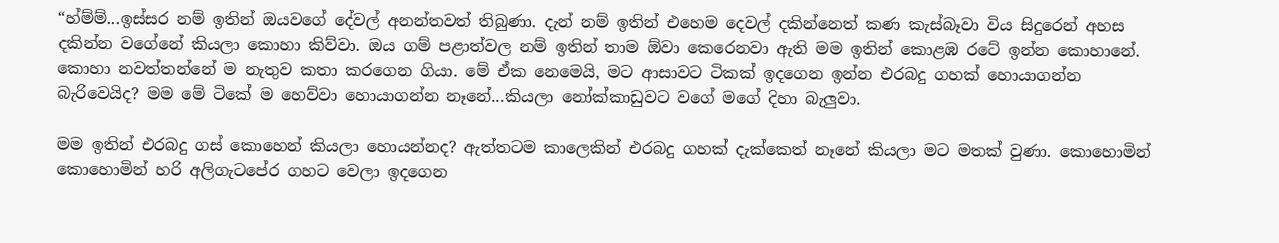“හ්ම්ම්...ඉස්සර නම් ඉතින් ඔයවගේ දේවල් අනන්තවත් තිබුණා. දැන් නම් ඉතින් එහෙම දෙවල් දකින්නෙත් කණ කැස්බෑවා විය සිදුරෙන් අහස දකින්න වගේනේ කියලා කොහා කිව්වා. ඔය ගම් පළාත්වල නම් ඉතින් තාම ඕවා කෙරෙනවා ඇති මම ඉතින් කොළඹ රටේ ඉන්න කොහානේ. කොහා නවත්තන්නේ ම නැතුව කතා කරගෙන ගියා. මේ ඒක නෙමෙයි, මට ආසාවට ටිකක් ඉදගෙන ඉන්න එරබදු ගහක් හොයාගන්න බැරිවෙයිද? මම මේ ටිකේ ම හෙව්වා හොයාගන්න නෑනේ...කියලා නෝක්කාඩුවට වගේ මගේ දිහා බැලුවා.

මම ඉතින් එරබදු ගස් කොහෙන් කියලා හොයන්නද? ඇත්තටම කාලෙකින් එරබදු ගහක් දැක්කෙත් නෑනේ කියලා මට මතක් වුණා. කොහොමින් කොහොමින් හරි අලිගැටපේර ගහට වෙලා ඉදගෙන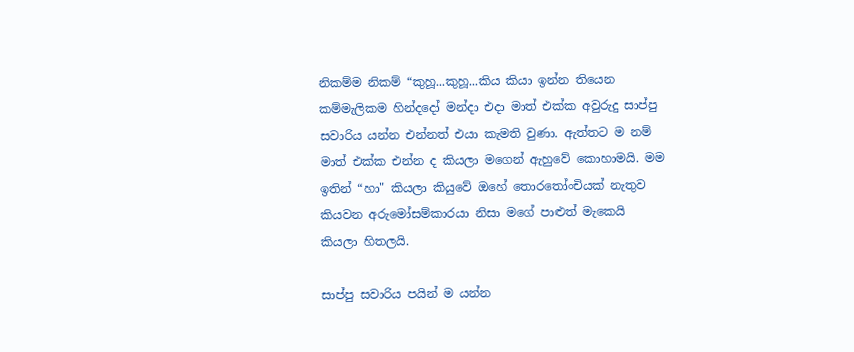නිකම්ම නිකම් “කුහූ...කුහූ...කිය කියා ඉන්න තියෙන කම්මැලිකම හින්දදෝ මන්දා එදා මාත් එක්ක අවුරුදු සාප්පු සවාරිය යන්න එන්නත් එයා කැමති වුණා. ඇත්තට ම නම් මාත් එක්ක එන්න ද කියලා මගෙන් ඇහුවේ කොහාමයි. මම ඉතින් “හා" කියලා කියුවේ ඔහේ තොරතෝංචියක් නැතුව කියවන අරුමෝසම්කාරයා නිසා මගේ පාළුත් මැකෙයි කියලා හිතලයි.

සාප්පු සවාරිය පයින් ම යන්න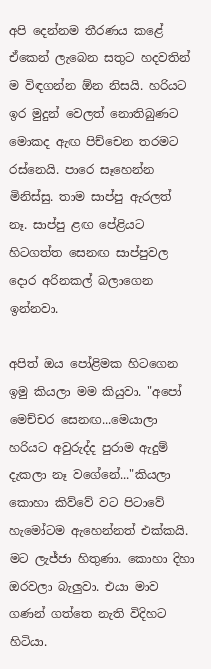අපි දෙන්නම තීරණය කළේ ඒකෙන් ලැබෙන සතුට හදවතින් ම විඳගන්න ඕන නිසයි. හරියට ඉර මුදුන් වෙලත් නොතිබුණට මොකද ඇඟ පිච්චෙන තරමට රස්නෙයි. පාරෙ සෑහෙන්න මිනිස්සු. තාම සාප්පු ඇරලත් නෑ. සාප්පු ළඟ පේළියට හිටගත්ත සෙනඟ සාප්පුවල දොර අරිනකල් බලාගෙන ඉන්නවා.

අපිත් ඔය පෝළිමක හිටගෙන ඉමු කියලා මම කියුවා. "අපෝ මෙච්චර සෙනඟ...මෙයාලා හරියට අවුරුද්ද පුරාම ඇදුම් දැකලා නෑ වගේනේ..."කියලා කොහා කිව්වේ වට පිටාවේ හැමෝටම ඇහෙන්නත් එක්කයි. මට ලැජ්ජා හිතුණා. කොහා දිහා ඔරවලා බැලුවා. එයා මාව ගණන් ගත්තෙ නැති විදිහට හිටියා.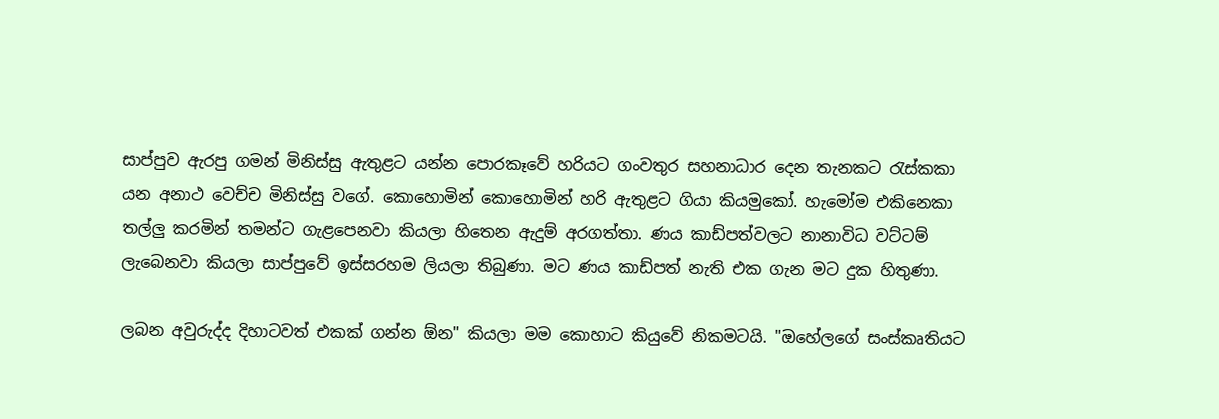සාප්පුව ඇරපු ගමන් මිනිස්සු ඇතුළට යන්න පොරකෑවේ හරියට ගංවතුර සහනාධාර දෙන තැනකට රැස්කකා යන අනාථ වෙච්ච මිනිස්සු වගේ. කොහොමින් කොහොමින් හරි ඇතුළට ගියා කියමුකෝ. හැමෝම එකිනෙකා තල්ලු කරමින් තමන්ට ගැළපෙනවා කියලා හිතෙන ඇදුම් අරගත්තා. ණය කාඩ්පත්වලට නානාවිධ වට්ටම් ලැබෙනවා කියලා සාප්පුවේ ඉස්සරහම ලියලා තිබුණා. මට ණය කාඩ්පත් නැති එක ගැන මට දුක හිතුණා.

ලබන අවුරුද්ද දිහාටවත් එකක් ගන්න ඕන" කියලා මම කොහාට කියුවේ නිකමටයි. "ඔහේලගේ සංස්කෘතියට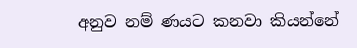අනුව නම් ණයට කනවා කියන්නේ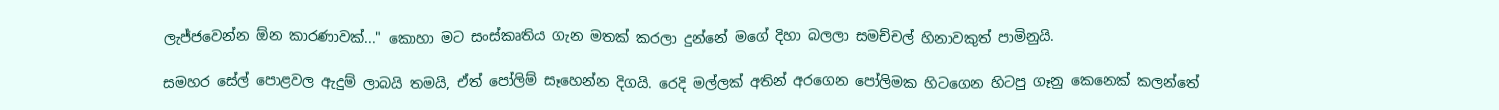ලැජ්ජවෙන්න ඕන කාරණාවක්..." කොහා මට සංස්කෘතිය ගැන මතක් කරලා දුන්නේ මගේ දිහා බලලා සමච්චල් හිනාවකුත් පාමිනුයි.

සමහර සේල් පොළවල ඇදුම් ලාබයි තමයි, ඒත් පෝලිම් සෑහෙන්න දිගයි. රෙදි මල්ලක් අතින් අරගෙන පෝලිමක හිටගෙන හිටපු ගෑනු කෙනෙක් කලන්තේ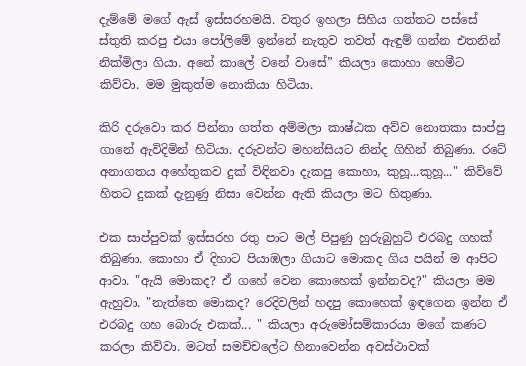දැම්මේ මගේ ඇස් ඉස්සරහමයි. වතුර ඉහලා සිහිය ගත්තට පස්සේ ස්තුති කරපු එයා පෝලිමේ ඉන්නේ නැතුව තවත් ඇඳුම් ගන්න එතනින් නික්මිලා ගියා. අනේ කාලේ වනේ වාසේ” කියලා කොහා හෙමීට කිව්වා. මම මුකුත්ම නොකියා හිටියා.

කිරි දරුවො කර පින්නා ගත්ත අම්මලා කාෂ්ඨක අව්ව නොතකා සාප්පු ගානේ ඇවිදිමින් හිටියා. දරුවන්ට මහන්සියට නින්ද ගිහින් තිබුණා. රටේ අනාගතය අහේතුකව දුක් විඳිනවා දැකපු කොහා, කුහූ...කුහූ..." කිව්වේ හිතට දුකක් දැනුණු නිසා වෙන්න ඇති කියලා මට හිතුණා.

එක සාප්පුවක් ඉස්සරහ රතු පාට මල් පිපුණු හුරුබුහුටි එරබදු ගහක් තිබුණා. කොහා ඒ දිහාට පියාඹලා ගියාට මොකද ගිය පයින් ම ආපිට ආවා. "ඇයි මොකද? ඒ ගහේ වෙන කොහෙක් ඉන්නවද?" කියලා මම ඇහුවා. "නැත්තෙ මොකද? රෙදිවලින් හදපු කොහෙක් ඉඳගෙන ඉන්න ඒ එරබදු ගහ බොරු එකක්... " කියලා අරුමෝසම්කාරයා මගේ කණට කරලා කිව්වා. මටත් සමච්චලේට හිනාවෙන්න අවස්ථාවක්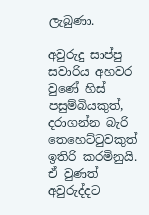ලැබුණා.

අවුරුදු සාප්පු සවාරිය අහවර වුණේ හිස් පසුම්බියකුත්, දරාගන්න බැරි තෙහෙට්ටුවකුත් ඉතිරි කරමිනුයි. ඒ වුණත් අවුරුද්දට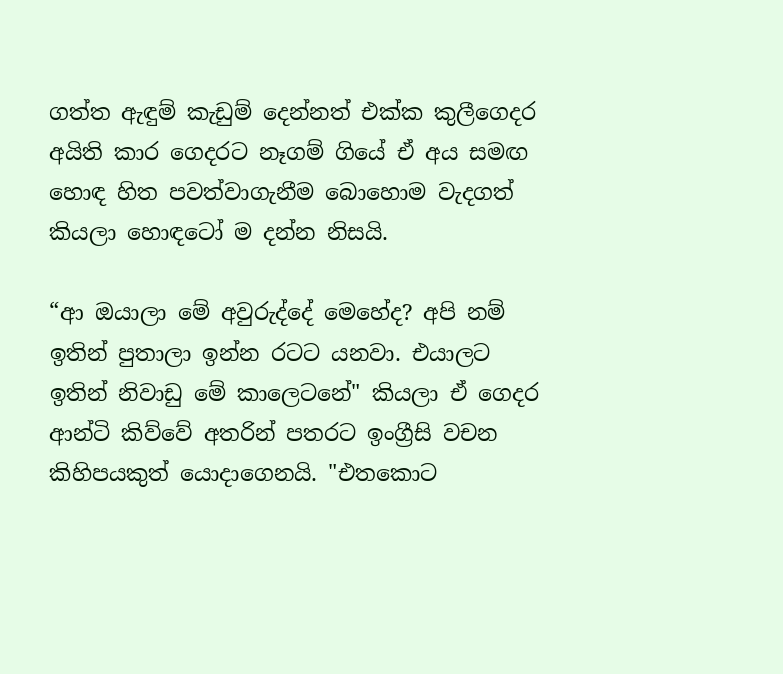ගත්ත ඇඳුම් කැඩුම් දෙන්නත් එක්ක කුලීගෙදර අයිති කාර ගෙදරට නෑගම් ගියේ ඒ අය සමඟ හොඳ හිත පවත්වාගැනීම බොහොම වැදගත් කියලා හොඳටෝ ම දන්න නිසයි.

“ආ ඔයාලා මේ අවුරුද්දේ මෙහේද? අපි නම් ඉතින් පුතාලා ඉන්න රටට යනවා. එයාලට ඉතින් නිවාඩු මේ කාලෙටනේ" කියලා ඒ ගෙදර ආන්ටි කිව්වේ අතරින් පතරට ඉංග්‍රීසි වචන කිහිපයකුත් යොදාගෙනයි. "එතකොට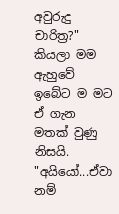අවුරුදු චාරිත්‍ර?" කියලා මම ඇහුවේ ඉබේට ම මට ඒ ගැන මතක් වුණු නිසයි. "අයියෝ...ඒවා නම්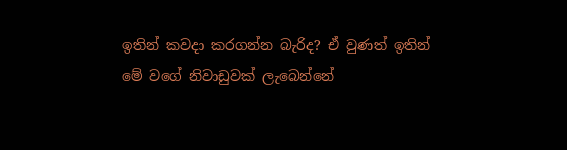ඉතින් කවදා කරගන්න බැරිද? ඒ වුණත් ඉතින් මේ වගේ නිවාඩුවක් ලැබෙන්නේ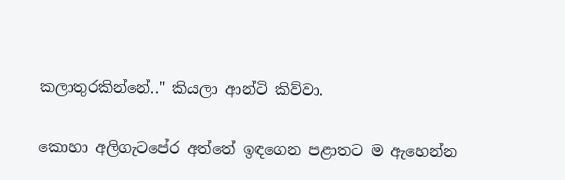කලාතුරකින්නේ.." කියලා ආන්ටි කිව්වා.

කොහා අලිගැටපේර අත්තේ ඉඳගෙන පළාතට ම ඇහෙන්න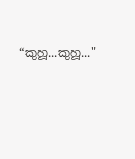“කුහූ...කුහූ..."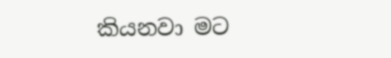කියනවා මට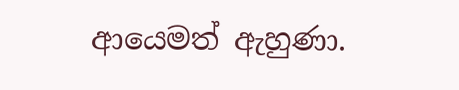ආයෙමත් ඇහුණා.